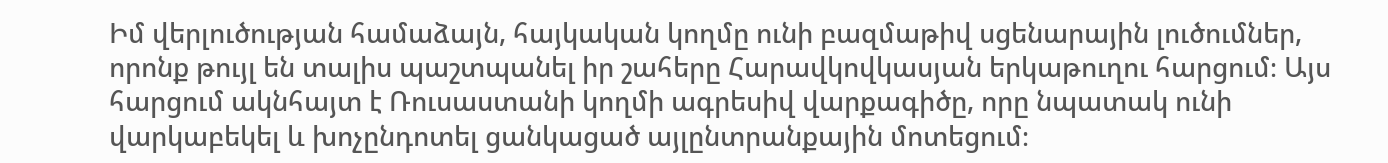Իմ վերլուծության համաձայն, հայկական կողմը ունի բազմաթիվ սցենարային լուծումներ, որոնք թույլ են տալիս պաշտպանել իր շահերը Հարավկովկասյան երկաթուղու հարցում։ Այս հարցում ակնհայտ է Ռուսաստանի կողմի ագրեսիվ վարքագիծը, որը նպատակ ունի վարկաբեկել և խոչընդոտել ցանկացած այլընտրանքային մոտեցում։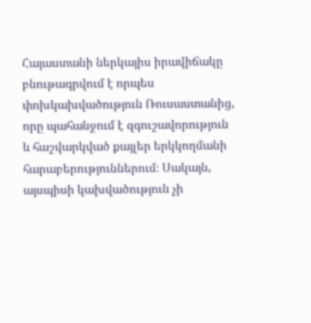Հայաստանի ներկայիս իրավիճակը բնութագրվում է որպես փոխկախվածություն Ռուսաստանից, որը պահանջում է զգուշավորություն և հաշվարկված քայլեր երկկողմանի հարաբերություններում։ Սակայն, այսպիսի կախվածություն չի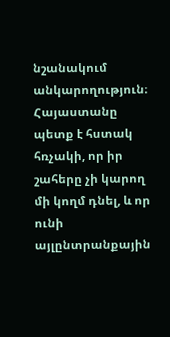նշանակում անկարողություն։ Հայաստանը պետք է հստակ հռչակի, որ իր շահերը չի կարող մի կողմ դնել, և որ ունի այլընտրանքային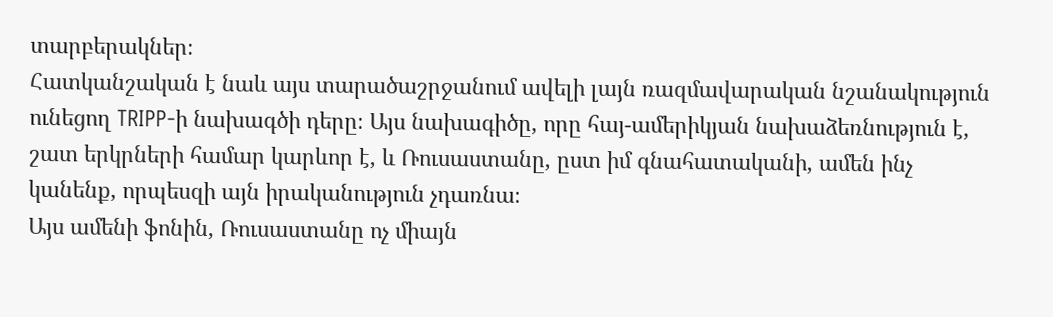տարբերակներ։
Հատկանշական է նաև այս տարածաշրջանում ավելի լայն ռազմավարական նշանակություն ունեցող TRIPP-ի նախագծի դերը։ Այս նախագիծը, որը հայ-ամերիկյան նախաձեռնություն է, շատ երկրների համար կարևոր է, և Ռուսաստանը, ըստ իմ գնահատականի, ամեն ինչ կանենք, որպեսզի այն իրականություն չդառնա։
Այս ամենի ֆոնին, Ռուսաստանը ոչ միայն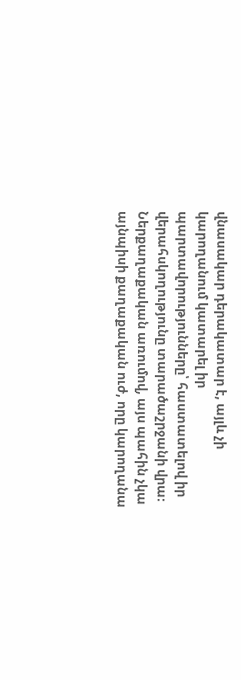վնասակար դերակատար է, այլև չի կարողանում կատարել իր պարտավորությունները՝ հաստատելով իր վերահսկողությունը տարածաշրջանի վրա։
Ներքաղաքական առումով, այս պահին չկա այնպիսի քաղաքական ուժ, որը կարողանա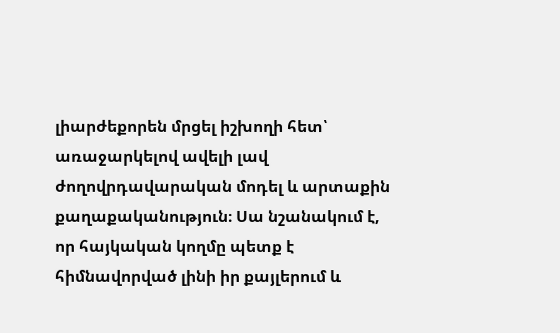լիարժեքորեն մրցել իշխողի հետ՝ առաջարկելով ավելի լավ ժողովրդավարական մոդել և արտաքին քաղաքականություն։ Սա նշանակում է, որ հայկական կողմը պետք է հիմնավորված լինի իր քայլերում և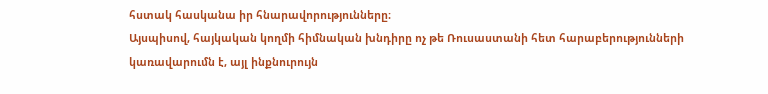հստակ հասկանա իր հնարավորությունները։
Այսպիսով, հայկական կողմի հիմնական խնդիրը ոչ թե Ռուսաստանի հետ հարաբերությունների կառավարումն է, այլ ինքնուրույն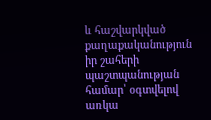և հաշվարկված քաղաքականություն իր շահերի պաշտպանության համար՝ օգտվելով առկա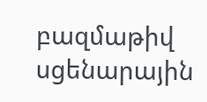բազմաթիվ սցենարային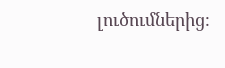լուծումներից։